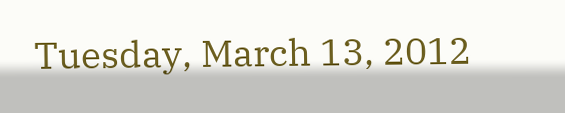Tuesday, March 13, 2012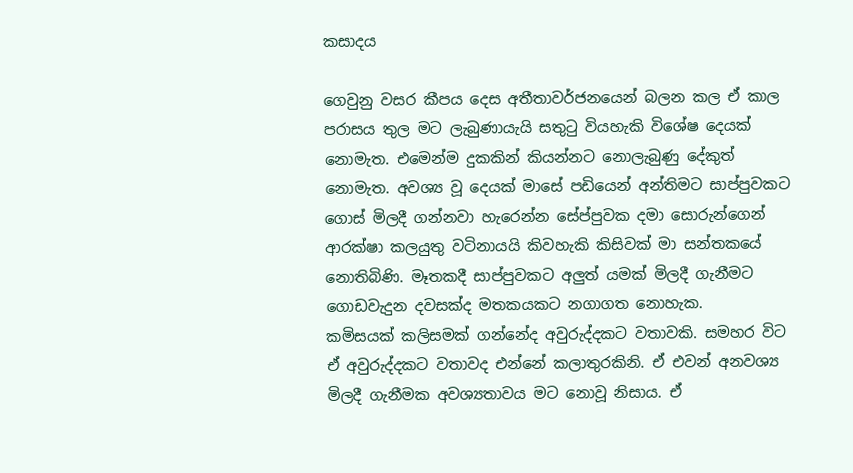කසාදය

ගෙවුනු වසර කීපය දෙස අතීතාවර්ජනයෙන් බලන කල ඒ කාල පරාසය තුල මට ලැබුණායැයි සතුටු වියහැකි විශේෂ දෙයක් නොමැත. එමෙන්ම දුකකින් කියන්නට නොලැබුණු දේකුත් නොමැත. අවශ්‍ය වූ දෙයක් මාසේ පඩියෙන් අන්තිමට සාප්පුවකට ගොස් මිලදී ගන්නවා හැරෙන්න සේප්පුවක දමා සොරුන්ගෙන් ආරක්ෂා කලයුතු වටිනායයි කිවහැකි කිසිවක් මා සන්තකයේ නොතිබිණි. මෑතකදී සාප්පුවකට අලුත් යමක් මිලදී ගැනීමට ගොඩවැදුන දවසක්ද මතකයකට නගාගත නොහැක.
කමිසයක් කලිසමක් ගන්නේද අවුරුද්දකට වතාවකි. සමහර විට ඒ අවුරුද්දකට වතාවද එන්නේ කලාතුරකිනි. ඒ එවන් අනවශ්‍ය මිලදී ගැනීමක අවශ්‍යතාවය මට නොවූ නිසාය. ඒ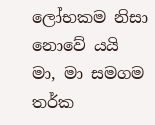ලෝභකම නිසා නොවේ යයි මා, මා සමගම තර්ක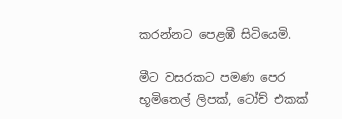කරන්නට පෙළඹී සිටියෙමි.

මීට වසරකට පමණ පෙර භූමිතෙල් ලිපක්, ටෝච් එකක්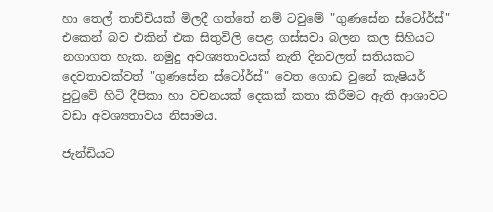හා තෙල් තාච්චියක් මිලදී ගත්තේ නම් ටවුමේ "ගුණසේන ස්ටෝර්ස්" එකෙන් බව එකින් එක සිතුවිලි පෙළ ගස්සවා බලන කල සිහියට නගාගත හැක. නමුදු අවශ්‍යතාවයක් නැති දිනවලත් සතියකට දෙවතාවක්වත් "ගුණසේන ස්ටෝර්ස්" වෙත ගොඩ වුනේ කැෂියර් පුටුවේ හිටි දීපිකා හා වචනයක් දෙකක් කතා කිරීමට ඇති ආශාවට වඩා අවශ්‍යතාවය නිසාමය.

ජැන්ඩියට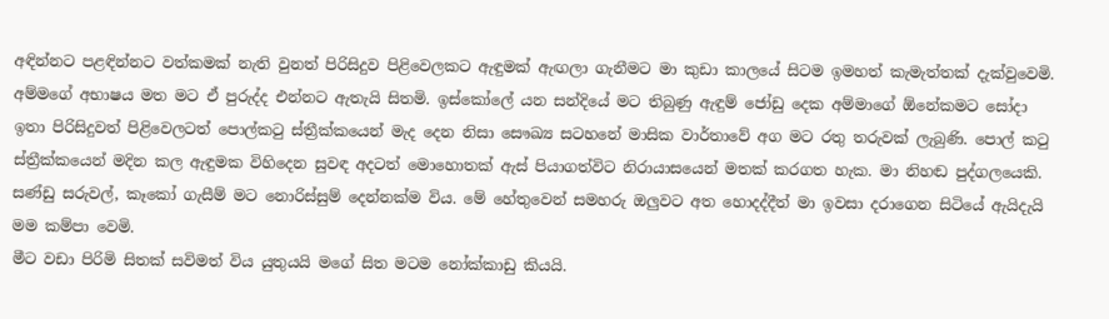අඳින්නට පළඳින්නට වත්කමක් නැති වුනත් පිරිසිදුව පිළිවෙලකට ඇඳුමක් ඇඟලා ගැනීමට මා කුඩා කාලයේ සිටම ඉමහත් කැමැත්තක් දැක්වුවෙමි. අම්මගේ අභාෂය මත මට ඒ පුරුද්ද එන්නට ඇතැයි සිතමි. ඉස්කෝලේ යන සන්දියේ මට තිබුණු ඇඳුම් ජෝඩු දෙක අම්මාගේ ඕනේකමට සෝදා ඉතා පිරිසිදුවත් පිළිවෙලටත් පොල්කටු ස්ත්‍රීක්කයෙන් මැද දෙන නිසා සෞඛ්‍ය සටහනේ මාසික වාර්තාවේ අග මට රතු තරුවක් ලැබුණි. පොල් කටු ස්ත්‍රීක්කයෙන් මදින කල ඇඳුමක විහිදෙන සුවඳ අදටත් මොහොතක් ඇස් පියාගත්විට නිරායාසයෙන් මතක් කරගත හැක. මා නිහඬ පුද්ගලයෙකි.
සණ්ඩු සරුවල්, කෑකෝ ගැසීම් මට නොරිස්සුම් දෙන්නක්ම විය. මේ හේතුවෙන් සමහරු ඔලුවට අත හොදද්දීත් මා ඉවසා දරාගෙන සිටියේ ඇයිදැයි මම කම්පා වෙමි.
මීට වඩා පිරිමි සිතක් සවිමත් විය යුතුයයි මගේ සිත මටම නෝක්කාඩු කියයි.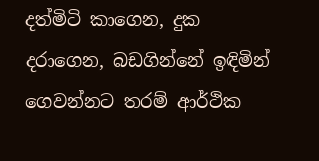දත්මිටි කාගෙන, දුක දරාගෙන, බඩගින්නේ ඉඳිමින් ගෙවන්නට තරම් ආර්ථික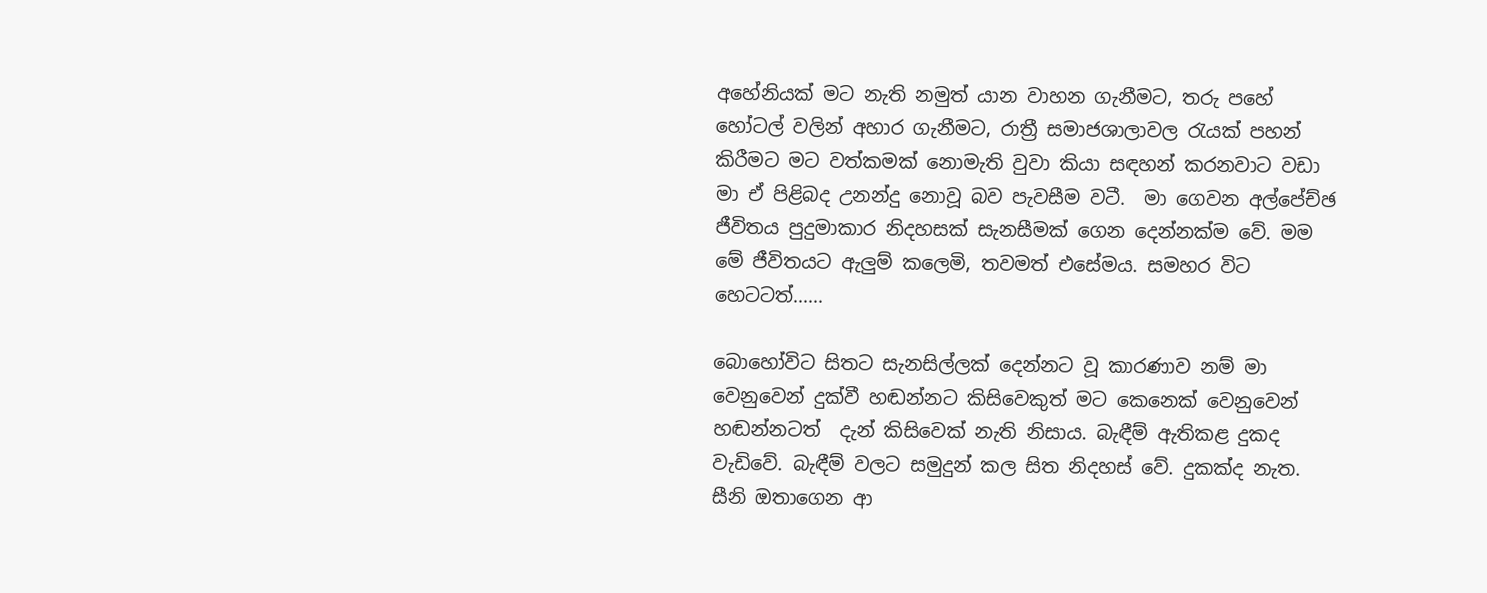අහේනියක් මට නැති නමුත් යාන වාහන ගැනීමට, තරු පහේ හෝටල් වලින් අහාර ගැනීමට, රාත්‍රී සමාජශාලාවල රැයක් පහන් කිරීමට මට වත්කමක් නොමැති වුවා කියා සඳහන් කරනවාට වඩා මා ඒ පිළිබද උනන්දු නොවූ බව පැවසීම වටී.  මා ගෙවන අල්පේච්ඡ ජීවිතය පුදුමාකාර නිදහසක් සැනසීමක් ගෙන දෙන්නක්ම වේ. මම මේ ජීවිතයට ඇලුම් කලෙමි, තවමත් එසේමය. සමහර විට හෙටටත්......

බොහෝවිට සිතට සැනසිල්ලක් දෙන්නට වූ කාරණාව නම් මා වෙනුවෙන් දුක්වී හඬන්නට කිසිවෙකුත් මට කෙනෙක් වෙනුවෙන් හඬන්නටත්  දැන් කිසිවෙක් නැති නිසාය. බැඳීම් ඇතිකළ දුකද වැඩිවේ. බැඳීම් වලට සමුදුන් කල සිත නිදහස් වේ. දුකක්ද නැත. සීනි ඔතාගෙන ආ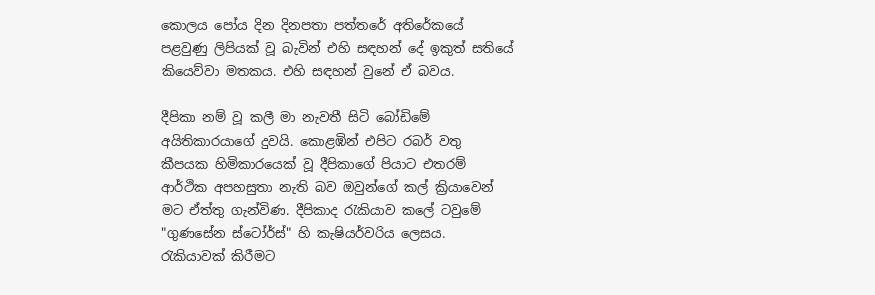කොලය පෝය දින දිනපතා පත්තරේ අතිරේකයේ පළවුණු ලිපියක් වූ බැවින් එහි සඳහන් දේ ඉකුත් සතියේ කියෙව්වා මතකය. එහි සඳහන් වුනේ ඒ බවය.

දීපිකා නම් වූ කලී මා නැවතී සිටි බෝඩිමේ අයිතිකාරයාගේ දුවයි. කොළඹින් එපිට රබර් වතු කීපයක හිමිකාරයෙක් වූ දීපිකාගේ පියාට එතරම් ආර්ථික අපහසුතා නැති බව ඔවුන්ගේ කල් ක්‍රියාවෙන් මට ඒත්තු ගැන්විණ. දීපිකාද රැකියාව කලේ ටවුමේ "ගුණසේන ස්ටෝර්ස්" හි කැෂියර්වරිය ලෙසය.  රැකියාවක් කිරීමට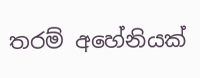තරම් අහේනියක්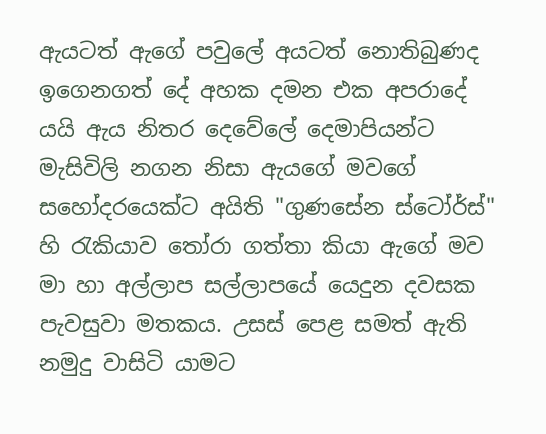ඇයටත් ඇගේ පවුලේ අයටත් නොතිබුණද ඉගෙනගත් දේ අහක දමන එක අපරාදේ යයි ඇය නිතර දෙවේලේ දෙමාපියන්ට මැසිවිලි නගන නිසා ඇයගේ මවගේ සහෝදරයෙක්ට අයිති "ගුණසේන ස්ටෝර්ස්" හි රැකියාව තෝරා ගත්තා කියා ඇගේ මව මා හා අල්ලාප සල්ලාපයේ යෙදුන දවසක පැවසුවා මතකය. උසස් පෙළ සමත් ඇති නමුදු වාසිටි යාමට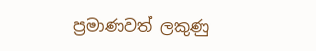ප්‍රමාණවත් ලකුණු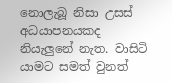නොලැබූ නිසා උසස් අධයාපනයකද නියැලුනේ නැත. වාසිටි යාමට සමත් වුනත්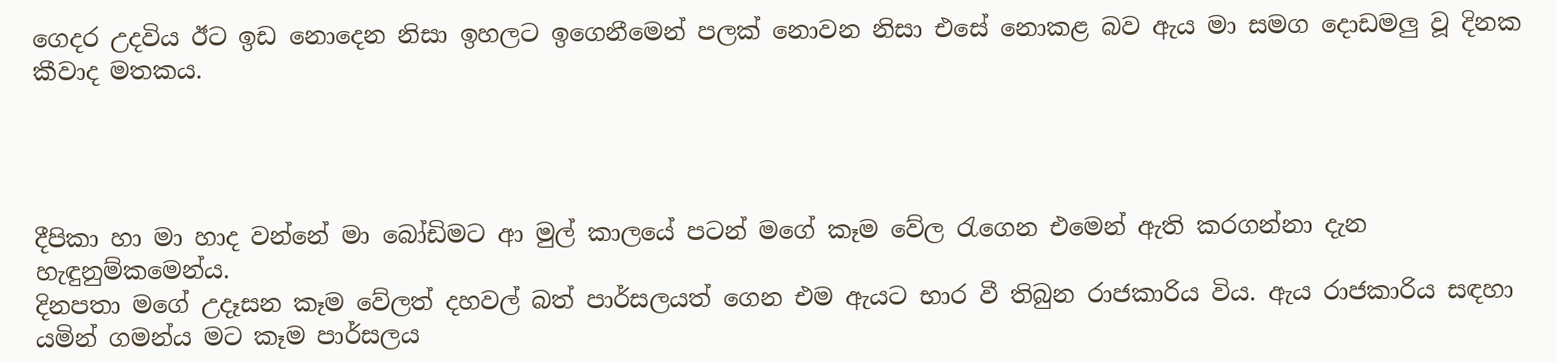ගෙදර උදවිය ඊට ඉඩ නොදෙන නිසා ඉහලට ඉගෙනීමෙන් පලක් නොවන නිසා එසේ නොකළ බව ඇය මා සමග දොඩමලු වූ දිනක කීවාද මතකය.




දීපිකා හා මා හාද වන්නේ මා බෝඩිමට ආ මුල් කාලයේ පටන් මගේ කෑම වේල රැගෙන එමෙන් ඇති කරගන්නා දැන හැඳුනුම්කමෙන්ය.
දිනපතා මගේ උදෑසන කෑම වේලත් දහවල් බත් පාර්සලයත් ගෙන එම ඇයට භාර වී තිබුන රාජකාරිය විය. ඇය රාජකාරිය සඳහා යමින් ගමන්ය මට කෑම පාර්සලය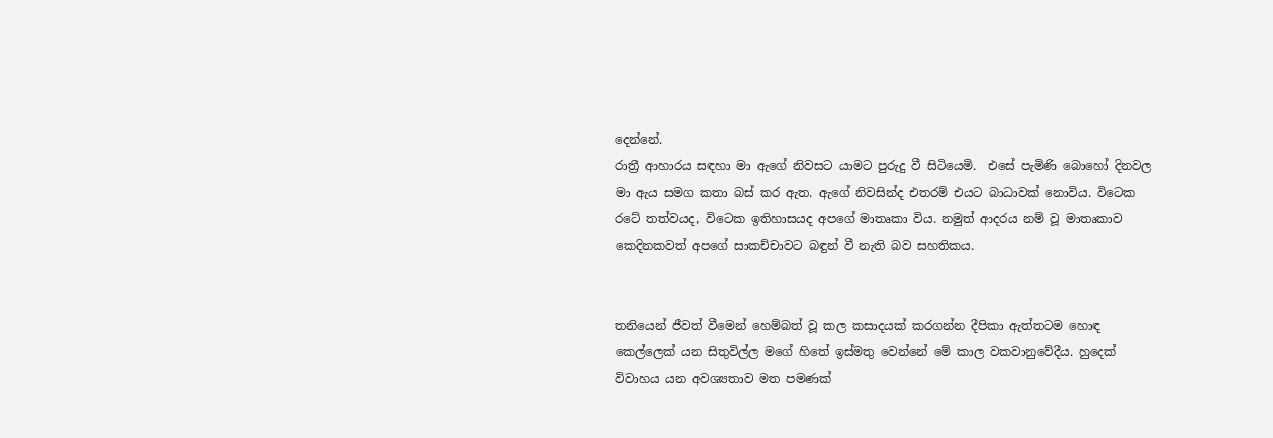දෙන්නේ.
රාත්‍රී ආහාරය සඳහා මා ඇගේ නිවසට යාමට පුරුදු වී සිටියෙමි.  එසේ පැමිණි බොහෝ දිනවල මා ඇය සමග කතා බස් කර ඇත. ඇගේ නිවසින්ද එතරම් එයට බාධාවක් නොවිය. විටෙක රටේ තත්වයද, විටෙක ඉතිහාසයද අපගේ මාතෘකා විය. නමුත් ආදරය නම් වූ මාතෘකාව කෙදිනකවත් අපගේ සාකච්චාවට බඳුන් වී නැති බව සහතිකය.


තනියෙන් ජීවත් වීමෙන් හෙම්බත් වූ කල කසාදයක් කරගන්න දීපිකා ඇත්තටම හොඳ කෙල්ලෙක් යන සිතුවිල්ල මගේ හිතේ ඉස්මතු වෙන්නේ මේ කාල වකවානුවේදීය. හුදෙක් විවාහය යන අවශ්‍යතාව මත පමණක්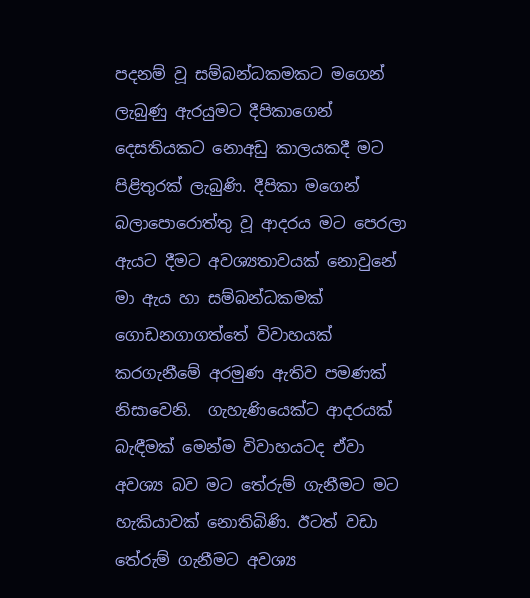පදනම් වූ සම්බන්ධකමකට මගෙන් ලැබුණු ඇරයුමට දීපිකාගෙන් දෙසතියකට නොඅඩු කාලයකදී මට පිළිතුරක් ලැබුණි. දීපිකා මගෙන් බලාපොරොත්තු වූ ආදරය මට පෙරලා ඇයට දීමට අවශ්‍යතාවයක් නොවුනේ මා ඇය හා සම්බන්ධකමක් ගොඩනගාගත්තේ විවාහයක් කරගැනීමේ අරමුණ ඇතිව පමණක් නිසාවෙනි.  ගැහැණියෙක්ට ආදරයක් බැඳීමක් මෙන්ම විවාහයටද ඒවා අවශ්‍ය බව මට තේරුම් ගැනීමට මට හැකියාවක් නොතිබිණි. ඊටත් වඩා තේරුම් ගැනීමට අවශ්‍ය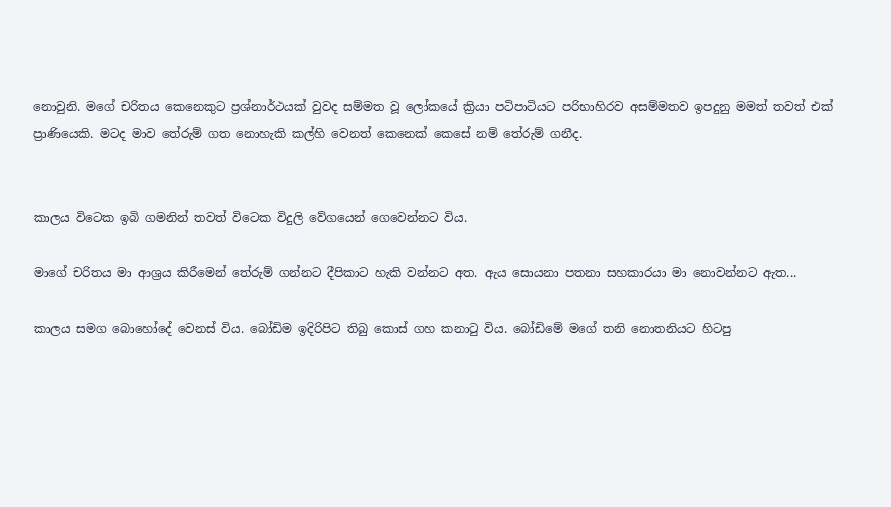නොවුනි. මගේ චරිතය කෙනෙකුට ප්‍රශ්නාර්ථයක් වුවද සම්මත වූ ලෝකයේ ක්‍රියා පටිපාටියට පරිභාහිරව අසම්මතව ඉපදුනු මමත් තවත් එක් ප්‍රාණියෙකි. මටද මාව තේරුම් ගත නොහැකි කල්හි වෙනත් කෙනෙක් කෙසේ නම් තේරුම් ගනීද.


කාලය විටෙක ඉබි ගමනින් තවත් විටෙක විදුලි වේගයෙන් ගෙවෙන්නට විය.

මාගේ චරිතය මා ආශ්‍රය කිරීමෙන් තේරුම් ගන්නට දීපිකාට හැකි වන්නට අත. ඇය සොයනා පතනා සහකාරයා මා නොවන්නට ඇත...

කාලය සමග බොහෝදේ වෙනස් විය. බෝඩිම ඉදිරිපිට තිබු කොස් ගහ කනාටු විය. බෝඩිමේ මගේ තනි නොතනියට හිටපු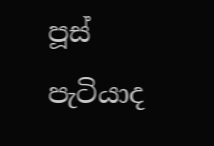පූස් පැටියාද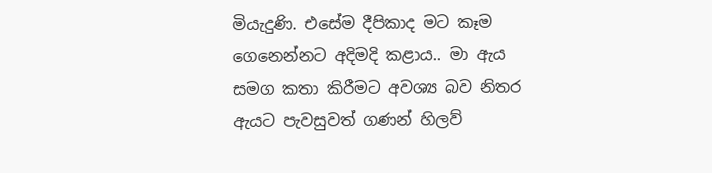මියැදුණි. එසේම දීපිකාද මට කෑම ගෙනෙන්නට අදිමදි කළාය.. මා ඇය සමග කතා කිරීමට අවශ්‍ය බව නිතර ඇයට පැවසුවත් ගණන් හිලව්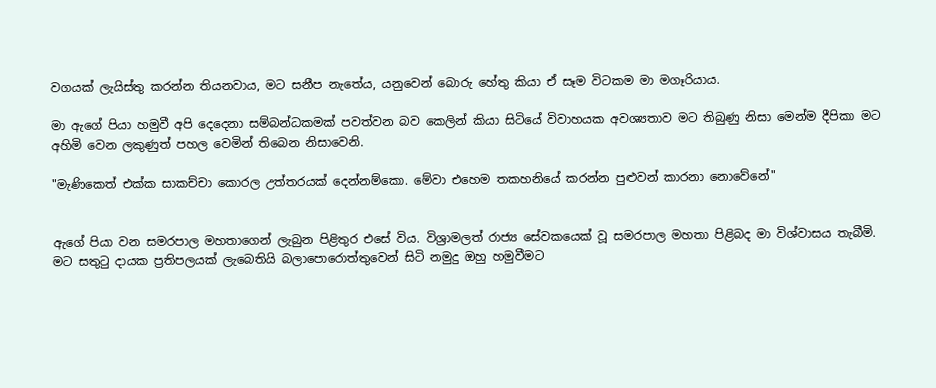වගයක් ලැයිස්තු කරන්න තියනවාය, මට සනීප නැතේය, යනුවෙන් බොරු හේතු කියා ඒ සෑම විටකම මා මගෑරියාය.

මා ඇගේ පියා හමුවී අපි දෙදෙනා සම්බන්ධකමක් පවත්වන බව කෙලින් කියා සිටියේ විවාහයක අවශ්‍යතාව මට තිබුණු නිසා මෙන්ම දීපිකා මට අහිමි වෙන ලකුණුත් පහල වෙමින් තිබෙන නිසාවෙනි.

"මැණිකෙත් එක්ක සාකච්චා කොරල උත්තරයක් දෙන්නම්කො. මේවා එහෙම තකහනියේ කරන්න පුළුවන් කාරනා නොවේනේ"


ඇගේ පියා වන සමරපාල මහතාගෙන් ලැබුන පිළිතුර එසේ විය. විශ්‍රාමලත් රාජ්‍ය සේවකයෙක් වූ සමරපාල මහතා පිළිබද මා විශ්වාසය තැබීමි. මට සතුටු දායක ප්‍රතිපලයක් ලැබෙතියි බලාපොරොත්තුවෙන් සිටි නමුදු ඔහු හමුවීමට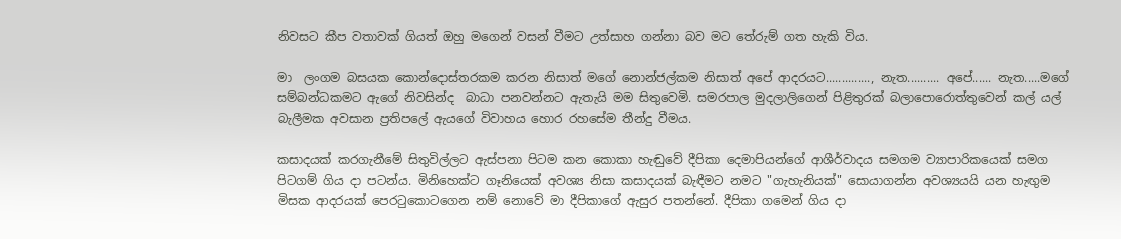නිවසට කීප වතාවක් ගියත් ඔහු මගෙන් වසන් වීමට උත්සාහ ගන්නා බව මට තේරුම් ගත හැකි විය.

මා  ලංගම බසයක කොන්දොස්තරකම කරන නිසාත් මගේ නොන්ජල්කම නිසාත් අපේ ආදරයට.............., නැත.......... අපේ...... නැත.....මගේ සම්බන්ධකමට ඇගේ නිවසින්ද  බාධා පනවන්නට ඇතැයි මම සිතුවෙමි. සමරපාල මුදලාලිගෙන් පිළිතුරක් බලාපොරොත්තුවෙන් කල් යල් බැලීමක අවසාන ප්‍රතිපලේ ඇයගේ විවාහය හොර රහසේම තීන්දු වීමය.

කසාදයක් කරගැනීමේ සිතුවිල්ලට ඇස්පනා පිටම කන කොකා හැඬුවේ දීපිකා දෙමාපියන්ගේ ආශීර්වාදය සමගම ව්‍යාපාරිකයෙක් සමග පිටගම් ගිය දා පටන්ය. මිනිහෙක්ට ගෑනියෙක් අවශ්‍ය නිසා කසාදයක් බැඳීමට නමට "ගැහැනියක්" සොයාගන්න අවශ්‍යයයි යන හැඟුම මිසක ආදරයක් පෙරටුකොටගෙන නම් නොවේ මා දීපිකාගේ ඇසුර පතන්නේ. දීපිකා ගමෙන් ගිය දා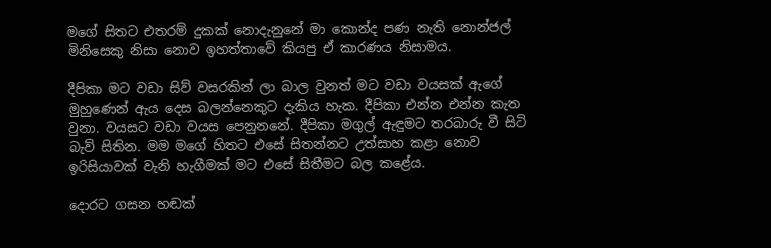මගේ සිතට එතරම් දුකක් නොදැනුනේ මා කොන්ද පණ නැති නොන්ජල් මිනිසෙකු නිසා නොව ඉහත්තාවේ කියපු ඒ කාරණය නිසාමය.

දීපිකා මට වඩා සිව් වසරකින් ලා බාල වුනත් මට වඩා වයසක් ඇගේ මුහුණෙන් ඇය දෙස බලන්නෙකුට දැකිය හැක. දීපිකා එන්න එන්න කැත වුනා. වයසට වඩා වයස පෙනුනනේ. දීපිකා මගුල් ඇඳුමට තරබාරු වී සිටි බැව් සිතින. මම මගේ හිතට එසේ සිතන්නට උත්සාහ කළා නොව ඉරිසියාවක් වැනි හැගීමක් මට එසේ සිතීමට බල කළේය.

දොරට ගසන හඬක්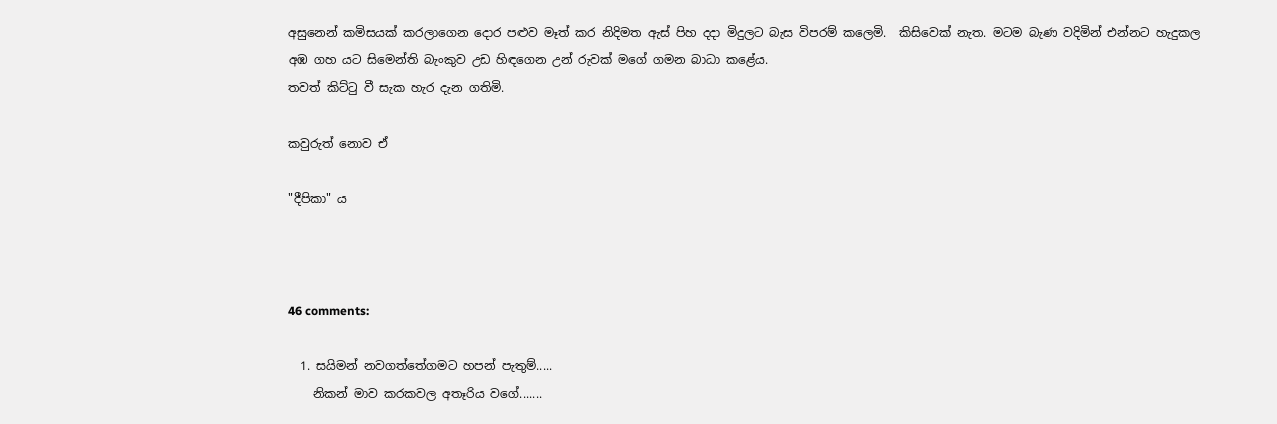අසුනෙන් කමිසයක් කරලාගෙන දොර පළුව මෑත් කර නිදිමත ඇස් පිහ දදා මිදුලට බැස විපරම් කලෙමි.  කිසිවෙක් නැත. මටම බැණ වදිමින් එන්නට හැදුකල අඹ ගහ යට සිමෙන්ති බැංකුව උඩ හිඳගෙන උන් රුවක් මගේ ගමන බාධා කළේය.
තවත් කිට්ටු වී සැක හැර දැන ගතිමි.

කවුරුත් නොව ඒ

"දීපිකා" ය



46 comments:

  1. සයිමන් නවගත්තේගමට හපන් පැතුම්.....
    නිකන් මාව කරකවල අතෑරිය වගේ.......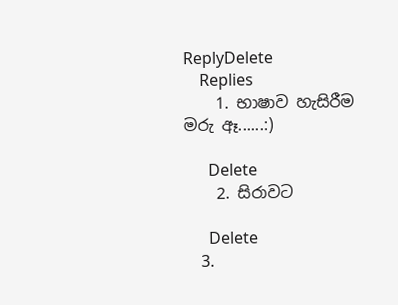ReplyDelete
    Replies
    1. භාෂාව හැසිරීම මරු ඈ......:)

      Delete
    2. සිරාවට

      Delete
    3.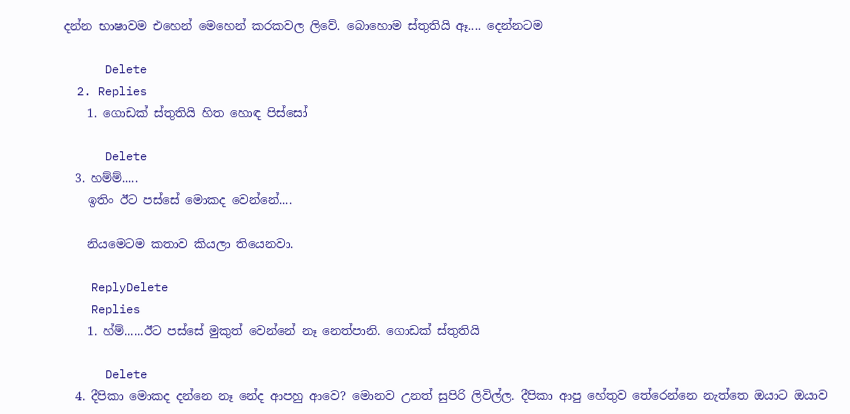දන්න භාෂාවම එහෙන් මෙහෙන් කරකවල ලිවේ. බොහොම ස්තුතියි ඈ.... දෙන්නටම

      Delete
  2. Replies
    1. ගොඩක් ස්තුතියි හිත හොඳ පිස්සෝ

      Delete
  3. හම්ම්.....
    ඉතිං ඊට පස්සේ මොකද වෙන්නේ....

    නියමෙටම කතාව කියලා තියෙනවා.

    ReplyDelete
    Replies
    1. හ්ම්......ඊට පස්සේ මුකුත් වෙන්නේ නෑ නෙත්පානි. ගොඩක් ස්තුතියි

      Delete
  4. දීපිකා මොකද දන්නෙ නෑ නේද ආපහු ආවෙ? මොනව උනත් සුපිරි ලිවිල්ල. දීපිකා ආපු හේතුව තේරෙන්නෙ නැත්තෙ ඔයාට ඔයාව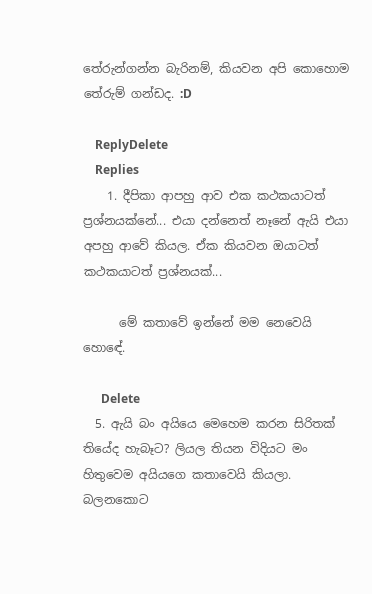තේරුන්ගන්න බැරිනම්, කියවන අපි කොහොම තේරුම් ගන්ඩද. :D

    ReplyDelete
    Replies
    1. දීපිකා ආපහු ආව එක කථකයාටත් ප්‍රශ්නයක්නේ... එයා දන්නෙත් නෑනේ ඇයි එයා අපහු ආවේ කියල. ඒක කියවන ඔයාටත් කථකයාටත් ප්‍රශ්නයක්...

      මේ කතාවේ ඉන්නේ මම නෙවෙයි හොඳේ.

      Delete
  5. ඇයි බං අයියෙ මෙහෙම කරන සිරිතක් තියේද හැබෑට? ලියල තියන විදියට මං හිතුවෙම අයියගෙ කතාවෙයි කියලා. බලනකොට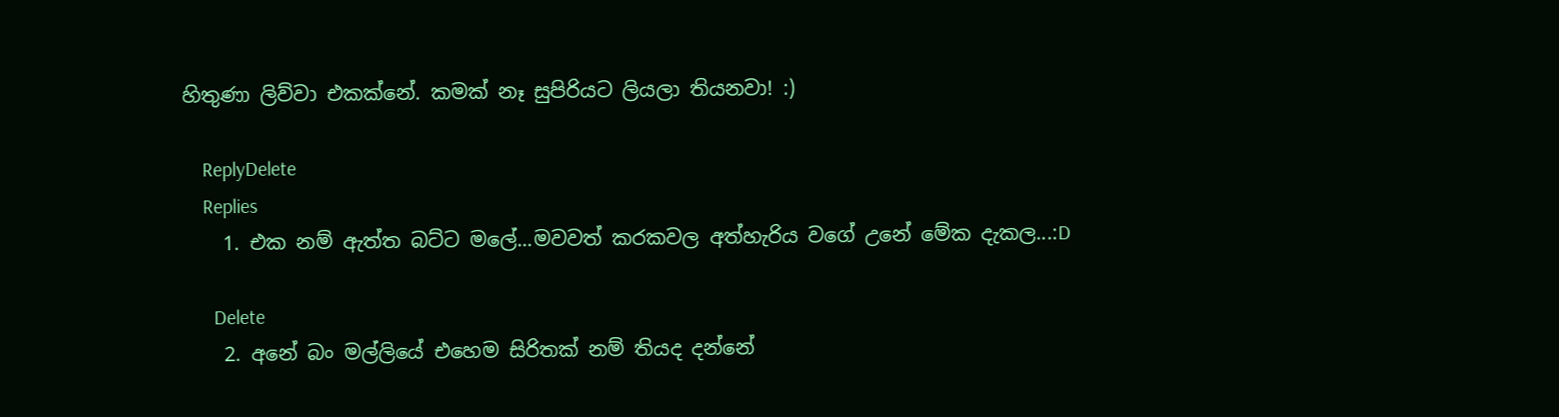හිතුණා ලිව්වා එකක්නේ. කමක් නෑ සුපිරියට ලියලා තියනවා! :)

    ReplyDelete
    Replies
    1. එක නම් ඇත්ත බට්ට මලේ...මවවත් කරකවල අත්හැරිය වගේ උනේ මේක දැකල...:D

      Delete
    2. අනේ බං මල්ලියේ එහෙම සිරිතක් නම් තියද දන්නේ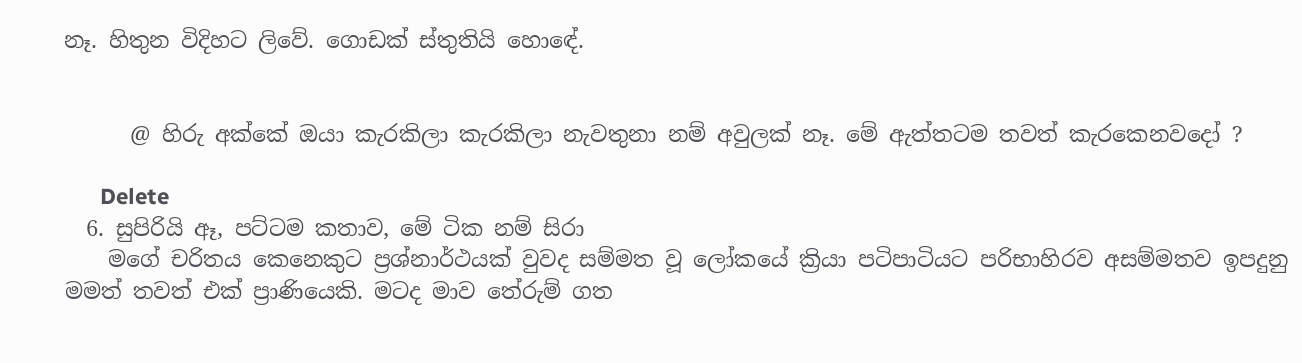නෑ. හිතුන විදිහට ලිවේ. ගොඩක් ස්තුතියි හොඳේ.


      @ හිරු අක්කේ ඔයා කැරකිලා කැරකිලා නැවතුනා නම් අවුලක් නෑ. මේ ඇත්තටම තවත් කැරකෙනවදෝ ?

      Delete
  6. සුපිරියි ඈ, පට්ටම කතාව, මේ ටික නම් සිරා
    මගේ චරිතය කෙනෙකුට ප්‍රශ්නාර්ථයක් වුවද සම්මත වූ ලෝකයේ ක්‍රියා පටිපාටියට පරිභාහිරව අසම්මතව ඉපදුනු මමත් තවත් එක් ප්‍රාණියෙකි. මටද මාව තේරුම් ගත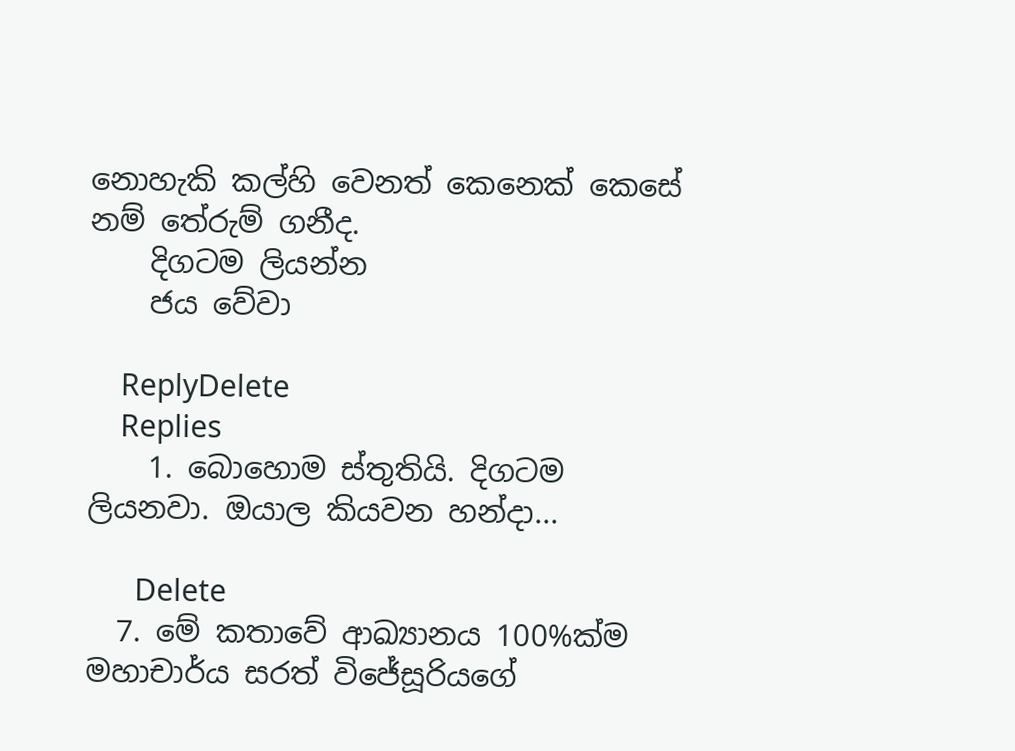නොහැකි කල්හි වෙනත් කෙනෙක් කෙසේ නම් තේරුම් ගනීද.
    දිගටම ලියන්න
    ජය වේවා

    ReplyDelete
    Replies
    1. බොහොම ස්තුතියි. දිගටම ලියනවා. ඔයාල කියවන හන්දා...

      Delete
  7. මේ කතාවේ ආඛ්‍යානය 100%ක්ම මහාචාර්ය සරත් විජේසූරියගේ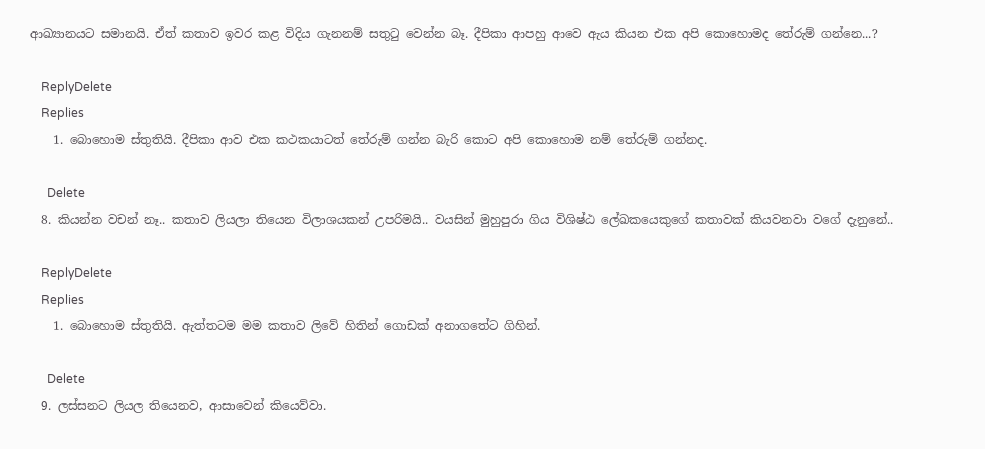ආඛ්‍යානයට සමානයි. ඒත් කතාව ඉවර කළ විදිය ගැනනම් සතුටු වෙන්න බෑ. දීපිකා ආපහු ආවෙ ඇය කියන එක අපි කොහොමද තේරුම් ගන්නෙ...?

    ReplyDelete
    Replies
    1. බොහොම ස්තුතියි. දීපිකා ආව එක කථකයාටත් තේරුම් ගන්න බැරි කොට අපි කොහොම නම් තේරුම් ගන්නද.

      Delete
  8. කියන්න වචන් නෑ.. කතාව ලියලා තියෙන විලාශයකන් උපරිමයි.. වයසින් මුහුපුරා ගිය විශිෂ්ඨ ලේඛකයෙකුගේ කතාවක් කියවනවා වගේ දැනුනේ..

    ReplyDelete
    Replies
    1. බොහොම ස්තුතියි. ඇත්තටම මම කතාව ලිවේ හිතින් ගොඩක් අනාගතේට ගිහින්.

      Delete
  9. ලස්සනට ලියල තියෙනව, ආසාවෙන් කියෙව්වා.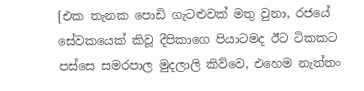[එක තැනක පොඩි ගැටළුවක් මතු වුනා, රජයේ සේවකයෙක් කිවූ දීපිකාගෙ පියාටමද ඊට ටිකකට පස්සෙ සමරපාල මුදලාලි කිව්වෙ, එහෙම නැත්තං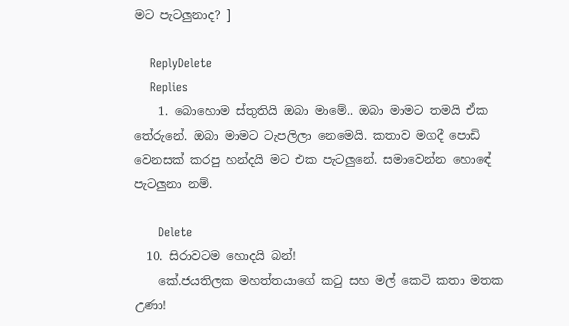මට පැටලුනාද? ]

    ReplyDelete
    Replies
    1. බොහොම ස්තුතියි ඔබා මාමේ.. ඔබා මාමට තමයි ඒක තේරුනේ. ඔබා මාමට ටැපලිලා නෙමෙයි. කතාව මගදී පොඩි වෙනසක් කරපු හන්දයි මට එක පැටලුනේ. සමාවෙන්න හොඳේ පැටලුනා නම්.

      Delete
  10. සිරාවටම හොදයි බන්!
    කේ.ජයතිලක මහත්තයාගේ කටු සහ මල් කෙටි කතා මතක උණා!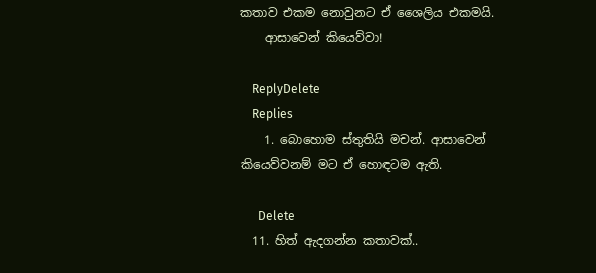කතාව එකම නොවුනට ඒ ශෛලිය එකමයි.
    ආසාවෙන් කියෙව්වා!

    ReplyDelete
    Replies
    1. බොහොම ස්තුතියි මචන්. ආසාවෙන් කියෙව්වනම් මට ඒ හොඳටම ඇති.

      Delete
  11. හිත් ඇදගන්න කතාවක්..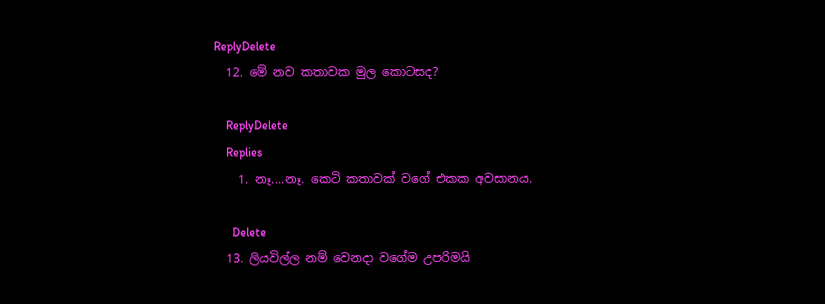ReplyDelete
  12. මේ නව කතාවක මුල කොටසද?

    ReplyDelete
    Replies
    1. නෑ....නෑ. කෙටි කතාවක් වගේ එකක අවසානය.

      Delete
  13. ලියවිල්ල නම් වෙනදා වගේම උපරිමයි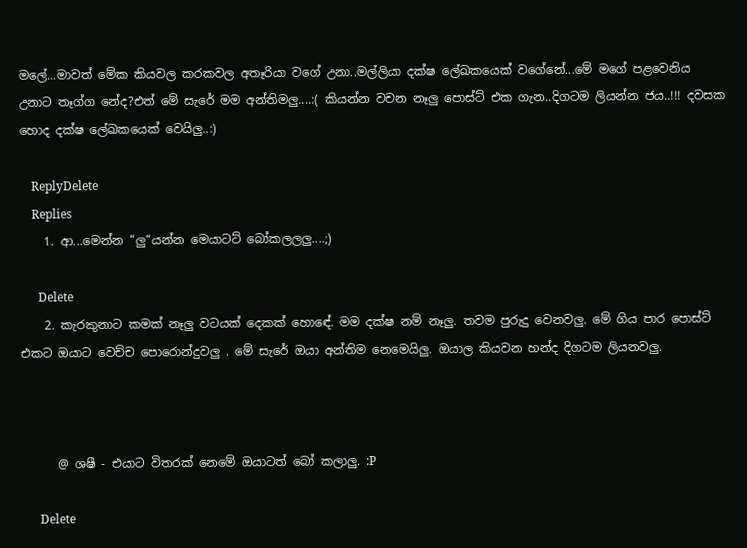මලේ...මාවත් මේක කියවල කරකවල අතෑරියා වගේ උනා..මල්ලියා දක්ෂ ලේඛකයෙක් වගේනේ...මේ මගේ පළවෙනිය උනාට තෑග්ග නේද?එත් මේ සැරේ මම අන්තිමලු....:( කියන්න වචන නෑලු පොස්ට් එක ගැන..දිගටම ලියන්න ජය..!!! දවසක හොද දක්ෂ ලේඛකයෙක් වෙයිලු..:)

    ReplyDelete
    Replies
    1. ආ...මෙන්න “ලු“යන්න මෙයාටට් බෝකලලලු....;)

      Delete
    2. කැරකුනාට කමක් නෑලු වටයක් දෙකක් හොඳේ. මම දක්ෂ නම් නෑලු. තවම පුරුදු වෙනවලු. මේ ගිය පාර පොස්ට් එකට ඔයාට වෙච්ච පොරොන්දුවලු . මේ සැරේ ඔයා අන්තිම නෙමෙයිලු. ඔයාල කියවන හන්ද දිගටම ලියනවලු.



      @ ශෂී - එයාට විතරක් නෙමේ ඔයාටත් බෝ කලාලු. :P

      Delete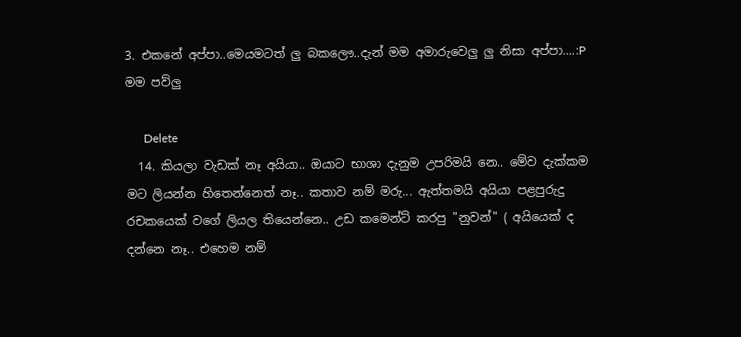3. එකනේ අප්පා..මෙයමටත් ලු බකලෞ..දැන් මම අමාරුවෙලු ලු නිසා අප්පා....:P මම පව්ලු

      Delete
  14. කියලා වැඩක් නෑ අයියා.. ඔයාට භාශා දැනුම උපරිමයි නෙ.. මේව දැක්කම මට ලියන්න හිතෙන්නෙත් නෑ.. කතාව නම් මරු... ඇත්තමයි අයියා පළපුරුදු රචකයෙක් වගේ ලියල තියෙන්නෙ.. උඩ කමෙන්ට් කරපු "නුවන්" ( අයියෙක් ද දන්නෙ නෑ.. එහෙම නම්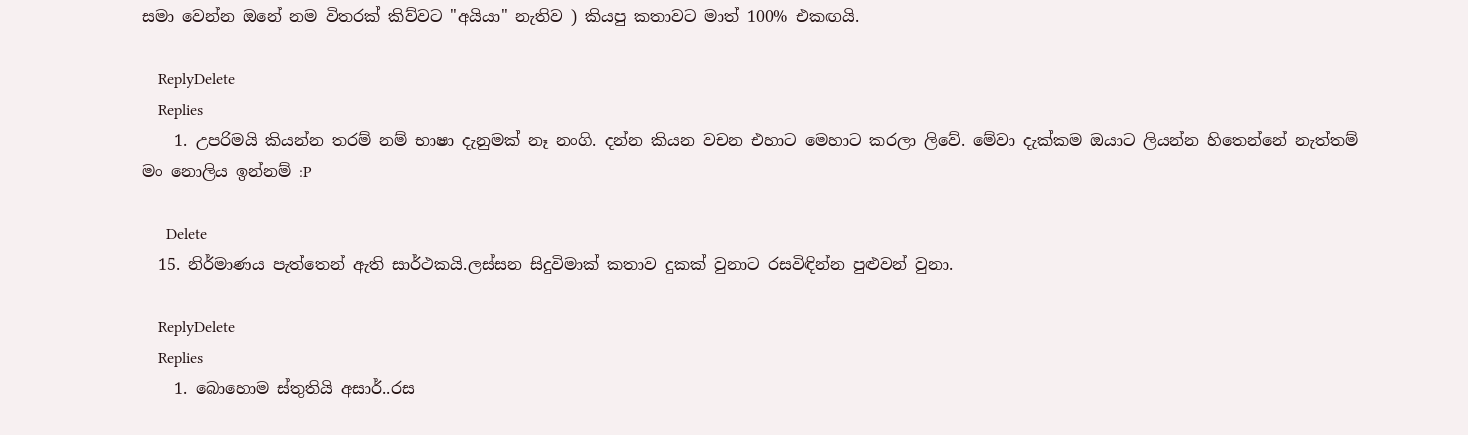සමා වෙන්න ඔනේ නම විතරක් කිව්වට "අයියා" නැතිව ) කියපු කතාවට මාත් 100% එකඟයි.

    ReplyDelete
    Replies
    1. උපරිමයි කියන්න තරම් නම් භාෂා දැනුමක් නෑ නංගි. දන්න කියන වචන එහාට මෙහාට කරලා ලිවේ. මේවා දැක්කම ඔයාට ලියන්න හිතෙන්නේ නැත්තම් මං නොලිය ඉන්නම් :P

      Delete
  15. නිර්මාණය පැත්තෙන් ඇති සාර්ථකයි.ලස්සන සිදුවිමාක්‌ කතාව දුකක් වුනාට රසවිඳින්න පුළුවන් වුනා.

    ReplyDelete
    Replies
    1. බොහොම ස්තුතියි අසාර්..රස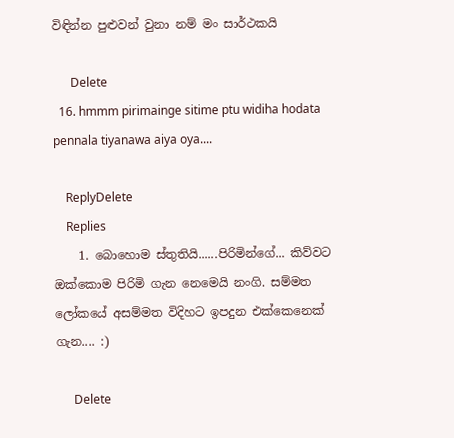විඳින්න පුළුවන් වුනා නම් මං සාර්ථකයි

      Delete
  16. hmmm pirimainge sitime ptu widiha hodata pennala tiyanawa aiya oya....

    ReplyDelete
    Replies
    1. බොහොම ස්තුතියි......පිරිමින්ගේ... කිව්වට ඔක්කොම පිරිමි ගැන නෙමෙයි නංගි. සම්මත ලෝකයේ අසම්මත විදිහට ඉපදුන එක්කෙනෙක් ගැන.... :)

      Delete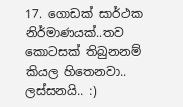17. ගොඩක් සාර්ථක නිර්මාණයක්..තව කොටසක් තිබුනනම් කියල හිතෙනවා.. ලස්සනයි.. :)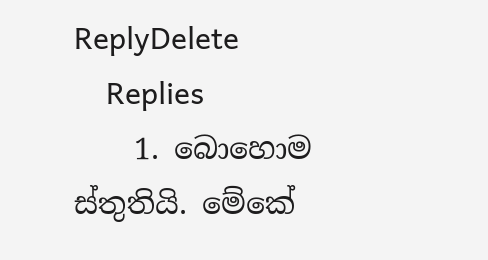ReplyDelete
    Replies
    1. බොහොම ස්තුතියි. මේකේ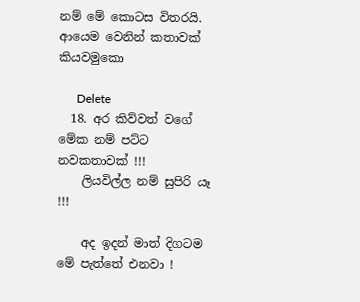නම් මේ කොටස විතරයි. ආයෙම වෙනින් කතාවක් කියවමුකො

      Delete
  18. අර කිව්වත් වගේ මේක නම් පට්ට නවකතාවක් !!!
    ලියවිල්ල නම් සුපිරි යෑ !!!

    අද ඉදන් මාත් දිගටම මේ පැත්තේ එනවා !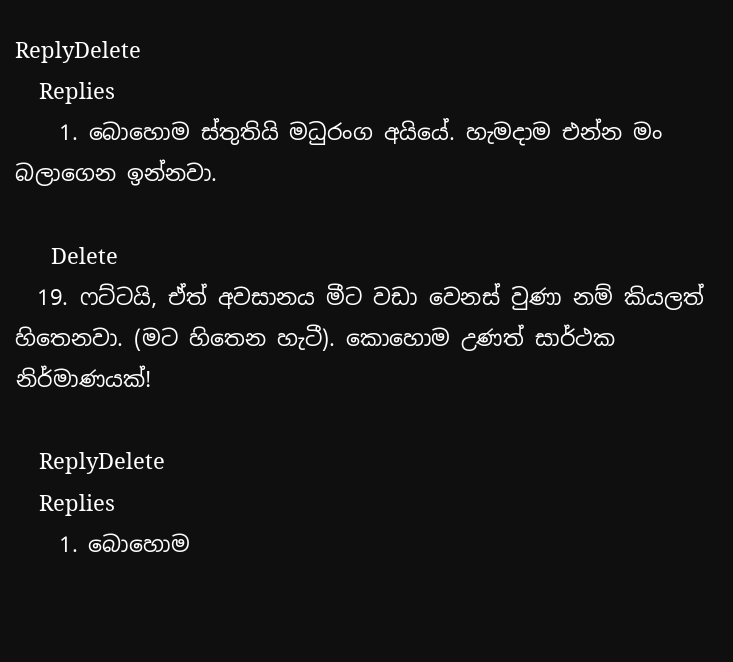ReplyDelete
    Replies
    1. බොහොම ස්තුතියි මධුරංග අයියේ. හැමදාම එන්න මං බලාගෙන ඉන්නවා.

      Delete
  19. ෆට්ටයි, ඒත් අවසානය මීට වඩා වෙනස් වුණා නම් කියලත් හිතෙනවා. (මට හිතෙන හැටී). කොහොම උණත් සාර්ථක නිර්මාණයක්!

    ReplyDelete
    Replies
    1. බොහොම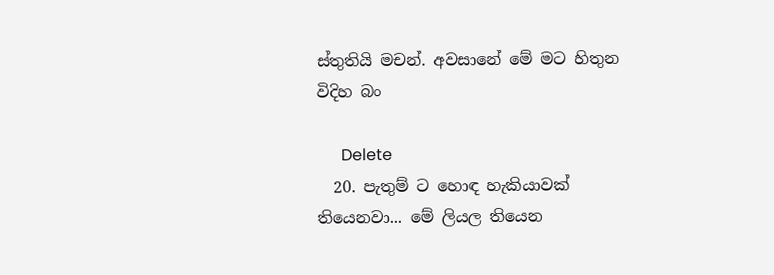ස්තුතියි මචන්. අවසානේ මේ මට හිතුන විදිහ බං

      Delete
  20. පැතුම් ට හොඳ හැකියාවක් තියෙනවා... මේ ලියල තියෙන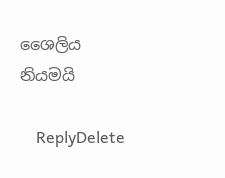ශෛලිය නියමයි

    ReplyDelete